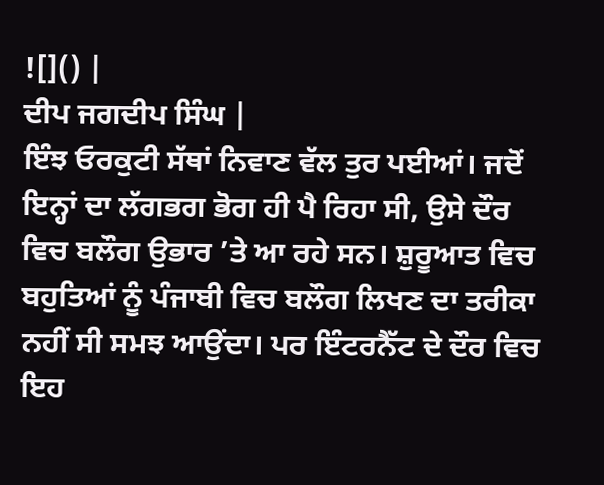![]() |
ਦੀਪ ਜਗਦੀਪ ਸਿੰਘ |
ਇੰਝ ਓਰਕੁਟੀ ਸੱਥਾਂ ਨਿਵਾਣ ਵੱਲ ਤੁਰ ਪਈਆਂ। ਜਦੋਂ ਇਨ੍ਹਾਂ ਦਾ ਲੱਗਭਗ ਭੋਗ ਹੀ ਪੈ ਰਿਹਾ ਸੀ, ਉਸੇ ਦੌਰ ਵਿਚ ਬਲੌਗ ਉਭਾਰ ’ਤੇ ਆ ਰਹੇ ਸਨ। ਸ਼ੁਰੂਆਤ ਵਿਚ ਬਹੁਤਿਆਂ ਨੂੰ ਪੰਜਾਬੀ ਵਿਚ ਬਲੌਗ ਲਿਖਣ ਦਾ ਤਰੀਕਾ ਨਹੀਂ ਸੀ ਸਮਝ ਆਉਂਦਾ। ਪਰ ਇੰਟਰਨੈੱਟ ਦੇ ਦੌਰ ਵਿਚ ਇਹ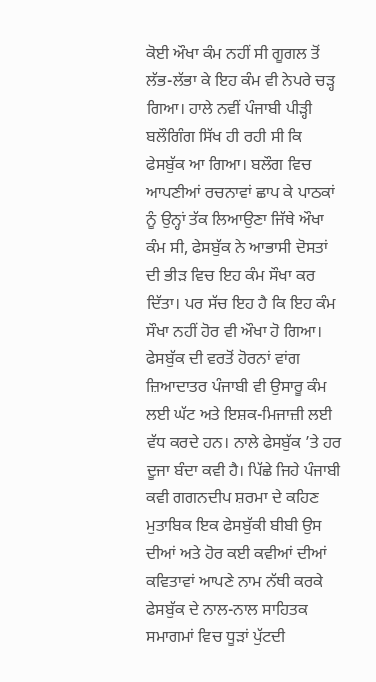ਕੋਈ ਔਖਾ ਕੰਮ ਨਹੀਂ ਸੀ ਗੂਗਲ ਤੋਂ ਲੱਭ-ਲੱਭਾ ਕੇ ਇਹ ਕੰਮ ਵੀ ਨੇਪਰੇ ਚੜ੍ਹ ਗਿਆ। ਹਾਲੇ ਨਵੀਂ ਪੰਜਾਬੀ ਪੀੜ੍ਹੀ ਬਲੌਗਿੰਗ ਸਿੱਖ ਹੀ ਰਹੀ ਸੀ ਕਿ ਫੇਸਬੁੱਕ ਆ ਗਿਆ। ਬਲੌਗ ਵਿਚ ਆਪਣੀਆਂ ਰਚਨਾਵਾਂ ਛਾਪ ਕੇ ਪਾਠਕਾਂ ਨੂੰ ਉਨ੍ਹਾਂ ਤੱਕ ਲਿਆਉਣਾ ਜਿੱਥੇ ਔਖਾ ਕੰਮ ਸੀ, ਫੇਸਬੁੱਕ ਨੇ ਆਭਾਸੀ ਦੋਸਤਾਂ ਦੀ ਭੀੜ ਵਿਚ ਇਹ ਕੰਮ ਸੌਖਾ ਕਰ ਦਿੱਤਾ। ਪਰ ਸੱਚ ਇਹ ਹੈ ਕਿ ਇਹ ਕੰਮ ਸੌਖਾ ਨਹੀਂ ਹੋਰ ਵੀ ਔਖਾ ਹੋ ਗਿਆ।
ਫੇਸਬੁੱਕ ਦੀ ਵਰਤੋਂ ਹੋਰਨਾਂ ਵਾਂਗ ਜ਼ਿਆਦਾਤਰ ਪੰਜਾਬੀ ਵੀ ਉਸਾਰੂ ਕੰਮ ਲਈ ਘੱਟ ਅਤੇ ਇਸ਼ਕ-ਮਿਜਾਜ਼ੀ ਲਈ ਵੱਧ ਕਰਦੇ ਹਨ। ਨਾਲੇ ਫੇਸਬੁੱਕ ’ਤੇ ਹਰ ਦੂਜਾ ਬੰਦਾ ਕਵੀ ਹੈ। ਪਿੱਛੇ ਜਿਹੇ ਪੰਜਾਬੀ ਕਵੀ ਗਗਨਦੀਪ ਸ਼ਰਮਾ ਦੇ ਕਹਿਣ ਮੁਤਾਬਿਕ ਇਕ ਫੇਸਬੁੱਕੀ ਬੀਬੀ ਉਸ ਦੀਆਂ ਅਤੇ ਹੋਰ ਕਈ ਕਵੀਆਂ ਦੀਆਂ ਕਵਿਤਾਵਾਂ ਆਪਣੇ ਨਾਮ ਨੱਥੀ ਕਰਕੇ ਫੇਸਬੁੱਕ ਦੇ ਨਾਲ-ਨਾਲ ਸਾਹਿਤਕ ਸਮਾਗਮਾਂ ਵਿਚ ਧੂੜਾਂ ਪੁੱਟਦੀ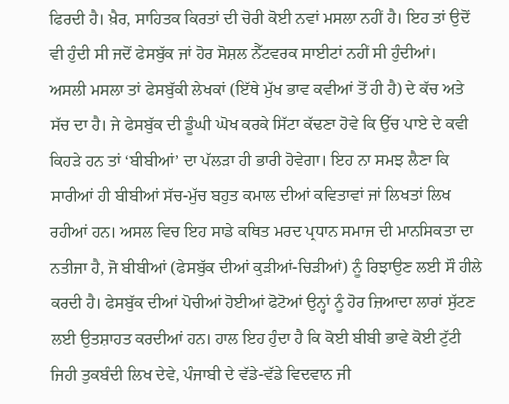ਫਿਰਦੀ ਹੈ। ਖ਼ੈਰ, ਸਾਹਿਤਕ ਕਿਰਤਾਂ ਦੀ ਚੋਰੀ ਕੋਈ ਨਵਾਂ ਮਸਲਾ ਨਹੀਂ ਹੈ। ਇਹ ਤਾਂ ਉਦੋਂ ਵੀ ਹੁੰਦੀ ਸੀ ਜਦੋਂ ਫੇਸਬੁੱਕ ਜਾਂ ਹੋਰ ਸੋਸ਼ਲ ਨੈੱਟਵਰਕ ਸਾਈਟਾਂ ਨਹੀਂ ਸੀ ਹੁੰਦੀਆਂ।
ਅਸਲੀ ਮਸਲਾ ਤਾਂ ਫੇਸਬੁੱਕੀ ਲੇਖਕਾਂ (ਇੱਥੇ ਮੁੱਖ ਭਾਵ ਕਵੀਆਂ ਤੋਂ ਹੀ ਹੈ) ਦੇ ਕੱਚ ਅਤੇ ਸੱਚ ਦਾ ਹੈ। ਜੇ ਫੇਸਬੁੱਕ ਦੀ ਡੂੰਘੀ ਘੋਖ ਕਰਕੇ ਸਿੱਟਾ ਕੱਢਣਾ ਹੋਵੇ ਕਿ ਉੱਚ ਪਾਏ ਦੇ ਕਵੀ ਕਿਹੜੇ ਹਨ ਤਾਂ ‘ਬੀਬੀਆਂ’ ਦਾ ਪੱਲੜਾ ਹੀ ਭਾਰੀ ਹੋਵੇਗਾ। ਇਹ ਨਾ ਸਮਝ ਲੈਣਾ ਕਿ ਸਾਰੀਆਂ ਹੀ ਬੀਬੀਆਂ ਸੱਚ-ਮੁੱਚ ਬਹੁਤ ਕਮਾਲ ਦੀਆਂ ਕਵਿਤਾਵਾਂ ਜਾਂ ਲਿਖਤਾਂ ਲਿਖ ਰਹੀਆਂ ਹਨ। ਅਸਲ ਵਿਚ ਇਹ ਸਾਡੇ ਕਥਿਤ ਮਰਦ ਪ੍ਰਧਾਨ ਸਮਾਜ ਦੀ ਮਾਨਸਿਕਤਾ ਦਾ ਨਤੀਜਾ ਹੈ, ਜੋ ਬੀਬੀਆਂ (ਫੇਸਬੁੱਕ ਦੀਆਂ ਕੁੜੀਆਂ-ਚਿੜੀਆਂ) ਨੂੰ ਰਿਝਾਉਣ ਲਈ ਸੌ ਹੀਲੇ ਕਰਦੀ ਹੈ। ਫੇਸਬੁੱਕ ਦੀਆਂ ਪੋਚੀਆਂ ਹੋਈਆਂ ਫੋਟੋਆਂ ਉਨ੍ਹਾਂ ਨੂੰ ਹੋਰ ਜ਼ਿਆਦਾ ਲਾਰਾਂ ਸੁੱਟਣ ਲਈ ਉਤਸ਼ਾਹਤ ਕਰਦੀਆਂ ਹਨ। ਹਾਲ ਇਹ ਹੁੰਦਾ ਹੈ ਕਿ ਕੋਈ ਬੀਬੀ ਭਾਵੇ ਕੋਈ ਟੁੱਟੀ ਜਿਹੀ ਤੁਕਬੰਦੀ ਲਿਖ ਦੇਵੇ, ਪੰਜਾਬੀ ਦੇ ਵੱਡੇ-ਵੱਡੇ ਵਿਦਵਾਨ ਜੀ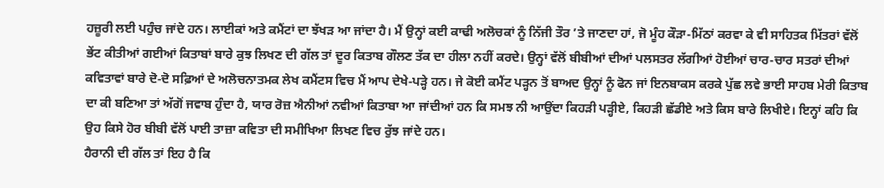ਹਜ਼ੂਰੀ ਲਈ ਪਹੁੰਚ ਜਾਂਦੇ ਹਨ। ਲਾਈਕਾਂ ਅਤੇ ਕਮੈਂਟਾਂ ਦਾ ਝੱਖੜ ਆ ਜਾਂਦਾ ਹੈ। ਮੈਂ ਉਨ੍ਹਾਂ ਕਈ ਕਾਢੀ ਅਲੋਚਕਾਂ ਨੂੰ ਨਿੱਜੀ ਤੌਰ ’ਤੇ ਜਾਣਦਾ ਹਾਂ, ਜੋ ਮੂੰਹ ਕੌੜਾ-ਮਿੱਠਾਂ ਕਰਵਾ ਕੇ ਵੀ ਸਾਹਿਤਕ ਮਿੱਤਰਾਂ ਵੱਲੋਂ ਭੇਂਟ ਕੀਤੀਆਂ ਗਈਆਂ ਕਿਤਾਬਾਂ ਬਾਰੇ ਕੁਝ ਲਿਖਣ ਦੀ ਗੱਲ ਤਾਂ ਦੂਰ ਕਿਤਾਬ ਗੌਲਣ ਤੱਕ ਦਾ ਹੀਲਾ ਨਹੀਂ ਕਰਦੇ। ਉਨ੍ਹਾਂ ਵੱਲੋਂ ਬੀਬੀਆਂ ਦੀਆਂ ਪਲਸਤਰ ਲੱਗੀਆਂ ਹੋਈਆਂ ਚਾਰ-ਚਾਰ ਸਤਰਾਂ ਦੀਆਂ ਕਵਿਤਾਵਾਂ ਬਾਰੇ ਦੋ-ਦੋ ਸਫ਼ਿਆਂ ਦੇ ਅਲੋਚਨਾਤਮਕ ਲੇਖ ਕਮੈਂਟਸ ਵਿਚ ਮੈਂ ਆਪ ਦੇਖੇ-ਪੜ੍ਹੇ ਹਨ। ਜੇ ਕੋਈ ਕਮੈਂਟ ਪੜ੍ਹਨ ਤੋਂ ਬਾਅਦ ਉਨ੍ਹਾਂ ਨੂੰ ਫੋਨ ਜਾਂ ਇਨਬਾਕਸ ਕਰਕੇ ਪੁੱਛ ਲਵੇ ਭਾਈ ਸਾਹਬ ਮੇਰੀ ਕਿਤਾਬ ਦਾ ਕੀ ਬਣਿਆ ਤਾਂ ਅੱਗੋਂ ਜਵਾਬ ਹੁੰਦਾ ਹੈ, ਯਾਰ ਰੋਜ਼ ਐਨੀਆਂ ਨਵੀਆਂ ਕਿਤਾਬਾ ਆ ਜਾਂਦੀਆਂ ਹਨ ਕਿ ਸਮਝ ਨੀ ਆਉਂਦਾ ਕਿਹੜੀ ਪੜ੍ਹੀਏ, ਕਿਹੜੀ ਛੱਡੀਏ ਅਤੇ ਕਿਸ ਬਾਰੇ ਲਿਖੀਏ। ਇਨ੍ਹਾਂ ਕਹਿ ਕਿ ਉਹ ਕਿਸੇ ਹੋਰ ਬੀਬੀ ਵੱਲੋਂ ਪਾਈ ਤਾਜ਼ਾ ਕਵਿਤਾ ਦੀ ਸਮੀਖਿਆ ਲਿਖਣ ਵਿਚ ਰੁੱਝ ਜਾਂਦੇ ਹਨ।
ਹੈਰਾਨੀ ਦੀ ਗੱਲ ਤਾਂ ਇਹ ਹੈ ਕਿ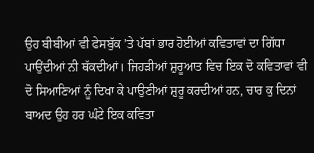ਉਹ ਬੀਬੀਆਂ ਵੀ ਫੇਸਬੁੱਕ ’ਤੇ ਪੱਬਾਂ ਭਾਰ ਹੋਈਆਂ ਕਵਿਤਾਵਾਂ ਦਾ ਗਿੱਧਾ ਪਾਉਂਦੀਆਂ ਨੀ ਥੱਕਦੀਆਂ। ਜਿਹੜੀਆਂ ਸ਼ੁਰੂਆਤ ਵਿਚ ਇਕ ਦੋ ਕਵਿਤਾਵਾਂ ਵੀ ਦੋ ਸਿਆਣਿਆਂ ਨੂੰ ਦਿਖਾ ਕੇ ਪਾਉਣੀਆਂ ਸ਼ੁਰੂ ਕਰਦੀਆਂ ਹਨ, ਚਾਰ ਕੁ ਦਿਨਾਂ ਬਾਅਦ ਉਹ ਹਰ ਘੰਟੇ ਇਕ ਕਵਿਤਾ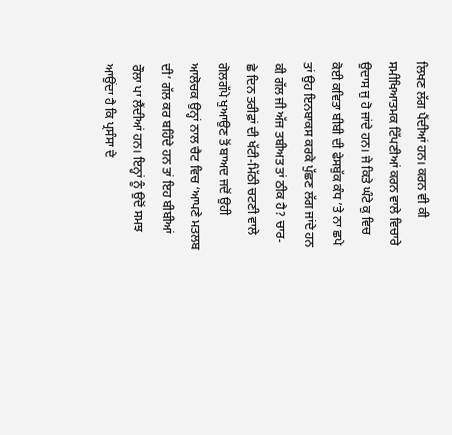ਲਿਖਣ ਲੱਗ ਪੈਂਦੀਆਂ ਹਨ। ਕਰਨ ਵੀ ਕੀ ਸਮੀਖਿਆਤਮਕ ਟਿੱਪਣੀਆਂ ਕਰਨ ਵਾਲੇ ਵਿਚਾਰੇ ਉਦਾਸ ਜੁ ਹੋ ਜਾਂਦੇ ਹਨ। ਜੇ ਕਿਤੇ ਘੰਟੇ ਕੁ ਵਿਚ ਕੋਈ ਕਵਿਤਾ ਬੀਬੀ ਦੀ ਫੇਸਬੁੱਕ ਕੰਧ ’ਤੇ ਨਾ ਛਪੇ ਤਾਂ ਉਹ ਇਨਬਾਕਸ ਕਰਕੇ ਪੁੱਛਣ ਲੱਗ ਜਾਂਦੇ ਹਨ ਕੀ ਗੱਲ ਜੀ ਅੱਜ ਤਬੀਅਤ ਤਾਂ ਠੀਕ ਹੈ? ਚਾਰ-ਛੇ ਦਿਨ ਤਰੀਫ਼ਾਂ ਦੀ ਖੱਟੀ-ਮਿੱਠੀ ਚਟਣੀ ਵਾਲੇ ਗੋਲਗੱਪੇ ਖੁਆਉਣ ਤੋਂ ਬਾਅਦ ਜਦੋਂ ਉਹੀ ਆਲੋਚਕ ਉਨ੍ਹਾਂ ਨਾਲ ਚੈਟ ਵਿਚ ‘ਆਪਣੇ ਮਤਲਬ ਦੀ’ ਗੱਲ ਕਰ ਬਹਿੰਦੇ ਹਨ ਤਾਂ ਇਹ ਬੀਬੀਆਂ ਰੌਲਾ ਪਾ ਲੈਂਦੀਆਂ ਹਨ। ਇਨ੍ਹਾਂ ਨੂੰ ਉਦੋਂ ਸਮਝ ਆਉਂਦਾ ਹੈ ਕਿ ਪ੍ਰਸੰਸਾ ਦੇ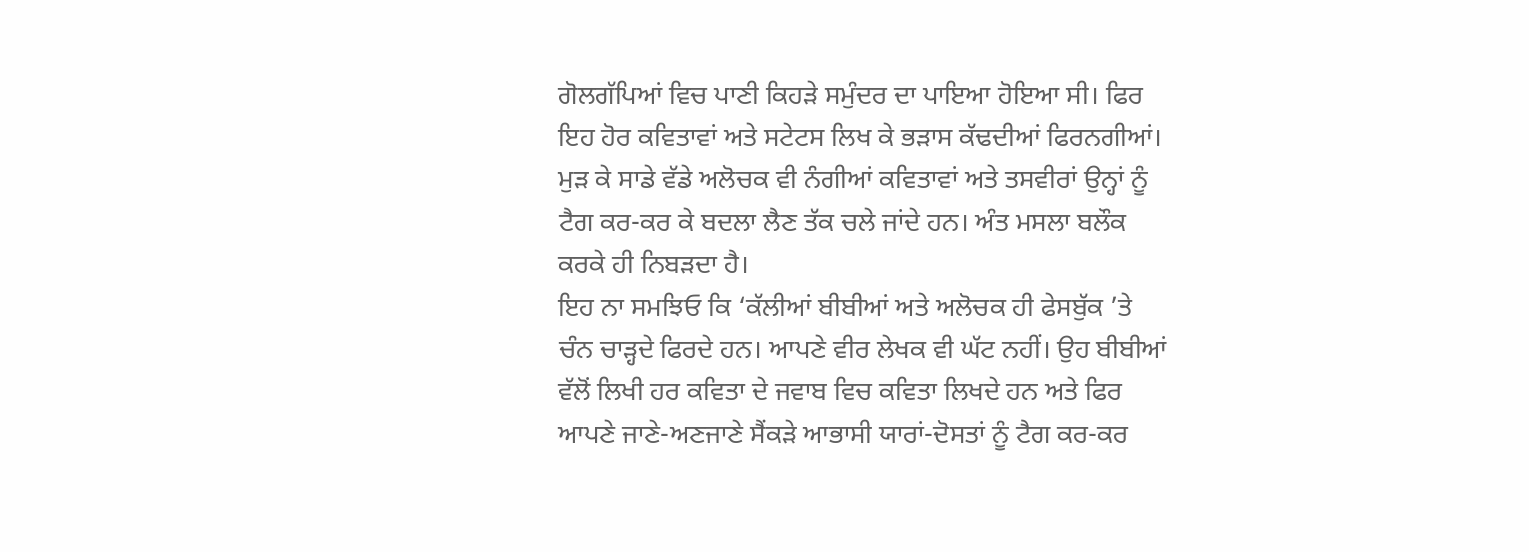ਗੋਲਗੱਪਿਆਂ ਵਿਚ ਪਾਣੀ ਕਿਹੜੇ ਸਮੁੰਦਰ ਦਾ ਪਾਇਆ ਹੋਇਆ ਸੀ। ਫਿਰ ਇਹ ਹੋਰ ਕਵਿਤਾਵਾਂ ਅਤੇ ਸਟੇਟਸ ਲਿਖ ਕੇ ਭੜਾਸ ਕੱਢਦੀਆਂ ਫਿਰਨਗੀਆਂ। ਮੁੜ ਕੇ ਸਾਡੇ ਵੱਡੇ ਅਲੋਚਕ ਵੀ ਨੰਗੀਆਂ ਕਵਿਤਾਵਾਂ ਅਤੇ ਤਸਵੀਰਾਂ ਉਨ੍ਹਾਂ ਨੂੰ ਟੈਗ ਕਰ-ਕਰ ਕੇ ਬਦਲਾ ਲੈਣ ਤੱਕ ਚਲੇ ਜਾਂਦੇ ਹਨ। ਅੰਤ ਮਸਲਾ ਬਲੌਕ ਕਰਕੇ ਹੀ ਨਿਬੜਦਾ ਹੈ।
ਇਹ ਨਾ ਸਮਝਿਓ ਕਿ ‘ਕੱਲੀਆਂ ਬੀਬੀਆਂ ਅਤੇ ਅਲੋਚਕ ਹੀ ਫੇਸਬੁੱਕ ’ਤੇ ਚੰਨ ਚਾੜ੍ਹਦੇ ਫਿਰਦੇ ਹਨ। ਆਪਣੇ ਵੀਰ ਲੇਖਕ ਵੀ ਘੱਟ ਨਹੀਂ। ਉਹ ਬੀਬੀਆਂ ਵੱਲੋਂ ਲਿਖੀ ਹਰ ਕਵਿਤਾ ਦੇ ਜਵਾਬ ਵਿਚ ਕਵਿਤਾ ਲਿਖਦੇ ਹਨ ਅਤੇ ਫਿਰ ਆਪਣੇ ਜਾਣੇ-ਅਣਜਾਣੇ ਸੈਂਕੜੇ ਆਭਾਸੀ ਯਾਰਾਂ-ਦੋਸਤਾਂ ਨੂੰ ਟੈਗ ਕਰ-ਕਰ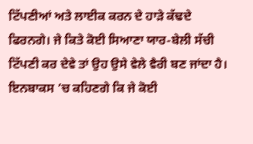ਟਿੱਪਣੀਆਂ ਅਤੇ ਲਾਈਕ ਕਰਨ ਦੇ ਹਾੜੇ ਕੱਢਦੇ ਫਿਰਨਗੇ। ਜੇ ਕਿਤੇ ਕੋਈ ਸਿਆਣਾ ਯਾਰ-ਬੇਲੀ ਸੱਚੀ ਟਿੱਪਣੀ ਕਰ ਦੇਵੇ ਤਾਂ ਉਹ ਉਸੇ ਵੇਲੇ ਵੈਰੀ ਬਣ ਜਾਂਦਾ ਹੈ। ਇਨਬਾਕਸ ’ਚ ਕਹਿਣਗੇ ਕਿ ਜੇ ਕੋਈ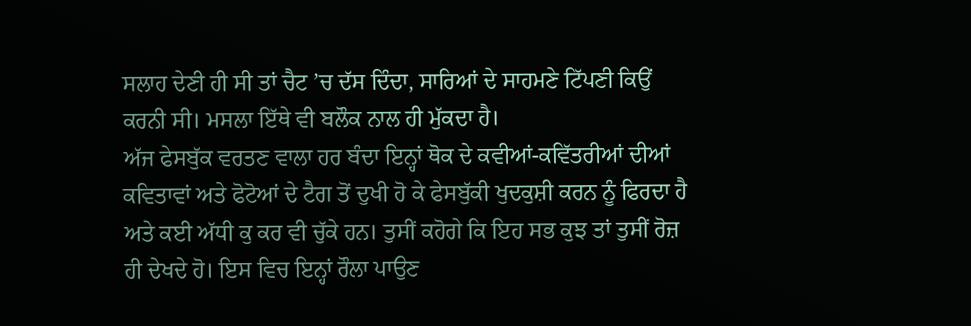ਸਲਾਹ ਦੇਣੀ ਹੀ ਸੀ ਤਾਂ ਚੈਟ ’ਚ ਦੱਸ ਦਿੰਦਾ, ਸਾਰਿਆਂ ਦੇ ਸਾਹਮਣੇ ਟਿੱਪਣੀ ਕਿਉਂ ਕਰਨੀ ਸੀ। ਮਸਲਾ ਇੱਥੇ ਵੀ ਬਲੌਕ ਨਾਲ ਹੀ ਮੁੱਕਦਾ ਹੈ।
ਅੱਜ ਫੇਸਬੁੱਕ ਵਰਤਣ ਵਾਲਾ ਹਰ ਬੰਦਾ ਇਨ੍ਹਾਂ ਥੋਕ ਦੇ ਕਵੀਆਂ-ਕਵਿੱਤਰੀਆਂ ਦੀਆਂ ਕਵਿਤਾਵਾਂ ਅਤੇ ਫੋਟੋਆਂ ਦੇ ਟੈਗ ਤੋਂ ਦੁਖੀ ਹੋ ਕੇ ਫੇਸਬੁੱਕੀ ਖੁਦਕੁਸ਼ੀ ਕਰਨ ਨੂੰ ਫਿਰਦਾ ਹੈ ਅਤੇ ਕਈ ਅੱਧੀ ਕੁ ਕਰ ਵੀ ਚੁੱਕੇ ਹਨ। ਤੁਸੀਂ ਕਹੋਗੇ ਕਿ ਇਹ ਸਭ ਕੁਝ ਤਾਂ ਤੁਸੀਂ ਰੋਜ਼ ਹੀ ਦੇਖਦੇ ਹੋ। ਇਸ ਵਿਚ ਇਨ੍ਹਾਂ ਰੌਲਾ ਪਾਉਣ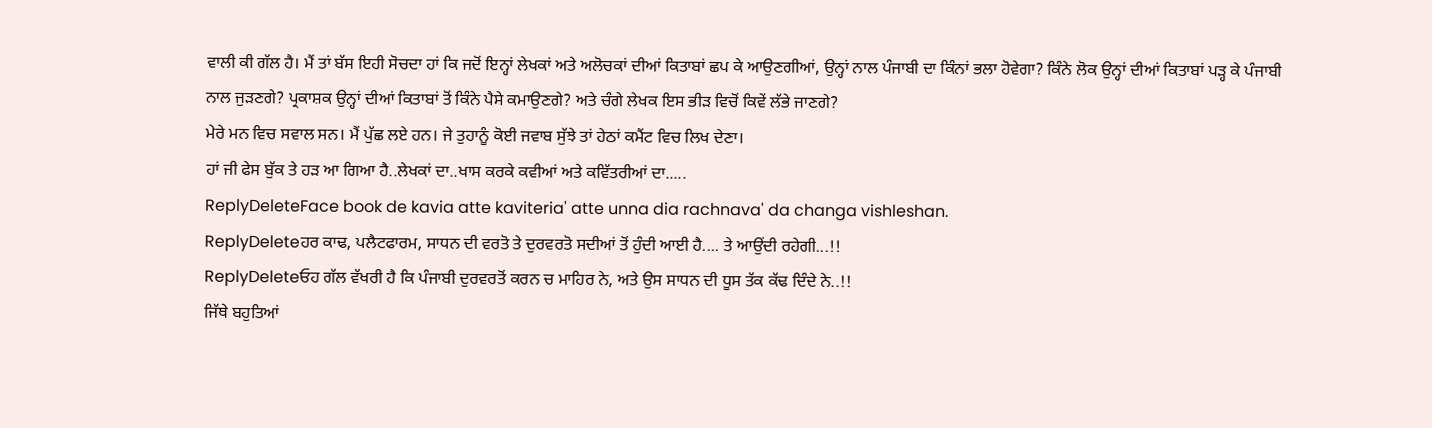ਵਾਲੀ ਕੀ ਗੱਲ ਹੈ। ਮੈਂ ਤਾਂ ਬੱਸ ਇਹੀ ਸੋਚਦਾ ਹਾਂ ਕਿ ਜਦੋਂ ਇਨ੍ਹਾਂ ਲੇਖਕਾਂ ਅਤੇ ਅਲੋਚਕਾਂ ਦੀਆਂ ਕਿਤਾਬਾਂ ਛਪ ਕੇ ਆਉਣਗੀਆਂ, ਉਨ੍ਹਾਂ ਨਾਲ ਪੰਜਾਬੀ ਦਾ ਕਿੰਨਾਂ ਭਲਾ ਹੋਵੇਗਾ? ਕਿੰਨੇ ਲੋਕ ਉਨ੍ਹਾਂ ਦੀਆਂ ਕਿਤਾਬਾਂ ਪੜ੍ਹ ਕੇ ਪੰਜਾਬੀ ਨਾਲ ਜੁੜਣਗੇ? ਪ੍ਰਕਾਸ਼ਕ ਉਨ੍ਹਾਂ ਦੀਆਂ ਕਿਤਾਬਾਂ ਤੋਂ ਕਿੰਨੇ ਪੈਸੇ ਕਮਾਉਣਗੇ? ਅਤੇ ਚੰਗੇ ਲੇਖਕ ਇਸ ਭੀੜ ਵਿਚੋਂ ਕਿਵੇਂ ਲੱਭੇ ਜਾਣਗੇ?
ਮੇਰੇ ਮਨ ਵਿਚ ਸਵਾਲ ਸਨ। ਮੈਂ ਪੁੱਛ ਲਏ ਹਨ। ਜੇ ਤੁਹਾਨੂੰ ਕੋਈ ਜਵਾਬ ਸੁੱਝੇ ਤਾਂ ਹੇਠਾਂ ਕਮੈਂਟ ਵਿਚ ਲਿਖ ਦੇਣਾ।
ਹਾਂ ਜੀ ਫੇਸ ਬੁੱਕ ਤੇ ਹੜ ਆ ਗਿਆ ਹੈ..ਲੇਖਕਾਂ ਦਾ..ਖਾਸ ਕਰਕੇ ਕਵੀਆਂ ਅਤੇ ਕਵਿੱਤਰੀਆਂ ਦਾ.....
ReplyDeleteFace book de kavia atte kaviteria' atte unna dia rachnava' da changa vishleshan.
ReplyDeleteਹਰ ਕਾਢ, ਪਲੈਟਫਾਰਮ, ਸਾਧਨ ਦੀ ਵਰਤੋ ਤੇ ਦੁਰਵਰਤੋ ਸਦੀਆਂ ਤੋਂ ਹੁੰਦੀ ਆਈ ਹੈ.... ਤੇ ਆਉਂਦੀ ਰਹੇਗੀ...!!
ReplyDeleteਓਹ ਗੱਲ ਵੱਖਰੀ ਹੈ ਕਿ ਪੰਜਾਬੀ ਦੁਰਵਰਤੋਂ ਕਰਨ ਚ ਮਾਹਿਰ ਨੇ, ਅਤੇ ਉਸ ਸਾਧਨ ਦੀ ਧੂਸ ਤੱਕ ਕੱਢ ਦਿੰਦੇ ਨੇ..!!
ਜਿੱਥੇ ਬਹੁਤਿਆਂ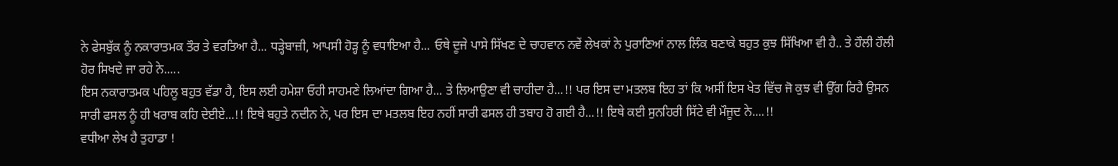ਨੇ ਫੇਸਬੁੱਕ ਨੂੰ ਨਕਾਰਾਤਮਕ ਤੌਰ ਤੇ ਵਰਤਿਆ ਹੈ... ਧੜ੍ਹੇਬਾਜ਼ੀ, ਆਪਸੀ ਹੋੜ੍ਹ ਨੂੰ ਵਧਾਇਆ ਹੈ... ਓਥੇ ਦੂਜੇ ਪਾਸੇ ਸਿੱਖਣ ਦੇ ਚਾਹਵਾਨ ਨਵੇਂ ਲੇਖਕਾਂ ਨੇ ਪੁਰਾਣਿਆਂ ਨਾਲ ਲਿੰਕ ਬਣਾਕੇ ਬਹੁਤ ਕੁਝ ਸਿੱਖਿਆ ਵੀ ਹੈ.. ਤੇ ਹੌਲੀ ਹੌਲੀ ਹੋਰ ਸਿਖਦੇ ਜਾ ਰਹੇ ਨੇ.....
ਇਸ ਨਕਾਰਾਤਮਕ ਪਹਿਲੂ ਬਹੁਤ ਵੱਡਾ ਹੈ, ਇਸ ਲਈ ਹਮੇਸ਼ਾ ਓਹੀ ਸਾਹਮਣੇ ਲਿਆਂਦਾ ਗਿਆ ਹੈ... ਤੇ ਲਿਆਉਣਾ ਵੀ ਚਾਹੀਦਾ ਹੈ...!! ਪਰ ਇਸ ਦਾ ਮਤਲਬ ਇਹ ਤਾਂ ਕਿ ਅਸੀਂ ਇਸ ਖੇਤ ਵਿੱਚ ਜੋ ਕੁਝ ਵੀ ਉੱਗ ਰਿਹੈ ਉਸਨ ਸਾਰੀ ਫਸਲ ਨੂੰ ਹੀ ਖਰਾਬ ਕਹਿ ਦੇਈਏ...!! ਇਥੇ ਬਹੁਤੇ ਨਦੀਨ ਨੇ, ਪਰ ਇਸ ਦਾ ਮਤਲਬ ਇਹ ਨਹੀਂ ਸਾਰੀ ਫਸਲ ਹੀ ਤਬਾਹ ਹੋ ਗਈ ਹੈ...!! ਇਥੇ ਕਈ ਸੁਨਹਿਰੀ ਸਿੱਟੇ ਵੀ ਮੌਜੂਦ ਨੇ....!!
ਵਧੀਆ ਲੇਖ ਹੈ ਤੁਹਾਡਾ !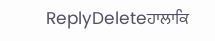ReplyDeleteਹਾਲਾਕਿ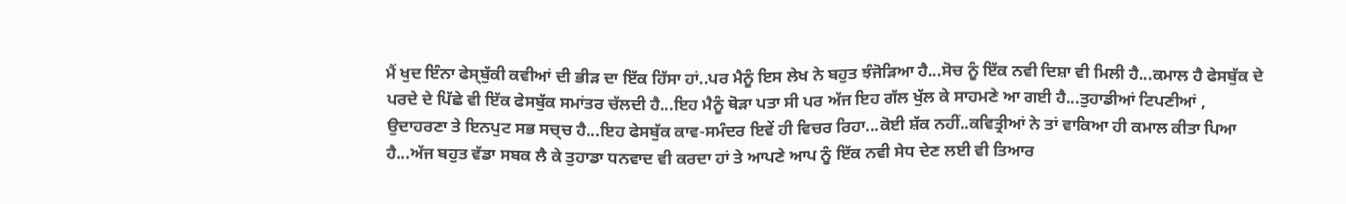ਮੈਂ ਖੁਦ ਇੰਨਾ ਫੇਸ੍ਬੁੱਕੀ ਕਵੀਆਂ ਦੀ ਭੀੜ ਦਾ ਇੱਕ ਹਿੱਸਾ ਹਾਂ..ਪਰ ਮੈਨੂੰ ਇਸ ਲੇਖ ਨੇ ਬਹੁਤ ਝੰਜੋੜਿਆ ਹੈ...ਸੋਚ ਨੂੰ ਇੱਕ ਨਵੀ ਦਿਸ਼ਾ ਵੀ ਮਿਲੀ ਹੈ...ਕਮਾਲ ਹੈ ਫੇਸਬੁੱਕ ਦੇ ਪਰਦੇ ਦੇ ਪਿੱਛੇ ਵੀ ਇੱਕ ਫੇਸਬੁੱਕ ਸਮਾਂਤਰ ਚੱਲਦੀ ਹੈ...ਇਹ ਮੈਨੂੰ ਥੋੜਾ ਪਤਾ ਸੀ ਪਰ ਅੱਜ ਇਹ ਗੱਲ ਖੁੱਲ ਕੇ ਸਾਹਮਣੇ ਆ ਗਈ ਹੈ...ਤੁਹਾਡੀਆਂ ਟਿਪਣੀਆਂ , ਉਦਾਹਰਣਾ ਤੇ ਇਨਪੁਟ ਸਭ ਸਚ੍ਚ ਹੈ...ਇਹ ਫੇਸਬੁੱਕ ਕਾਵ-ਸਮੰਦਰ ਇਵੇਂ ਹੀ ਵਿਚਰ ਰਿਹਾ...ਕੋਈ ਸ਼ੱਕ ਨਹੀਂ..ਕਵਿਤ੍ਰੀਆਂ ਨੇ ਤਾਂ ਵਾਕਿਆ ਹੀ ਕਮਾਲ ਕੀਤਾ ਪਿਆ ਹੈ...ਅੱਜ ਬਹੁਤ ਵੱਡਾ ਸਬਕ ਲੈ ਕੇ ਤੁਹਾਡਾ ਧਨਵਾਦ ਵੀ ਕਰਦਾ ਹਾਂ ਤੇ ਆਪਣੇ ਆਪ ਨੂੰ ਇੱਕ ਨਵੀ ਸੇਧ ਦੇਣ ਲਈ ਵੀ ਤਿਆਰ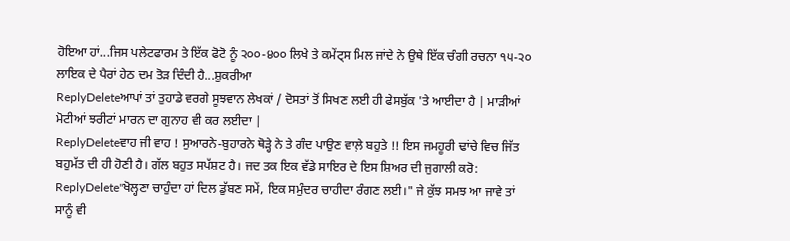ਹੋਇਆ ਹਾਂ...ਜਿਸ ਪਲੇਟਫਾਰਮ ਤੇ ਇੱਕ ਫੋਟੋ ਨੂੰ ੨੦੦-੪੦੦ ਲਿਖੇ ਤੇ ਕਮੇਂਟ੍ਸ ਮਿਲ ਜਾਂਦੇ ਨੇ ਉਥੇ ਇੱਕ ਚੰਗੀ ਰਚਨਾ ੧੫-੨੦ ਲਾਇਕ ਦੇ ਪੈਰਾਂ ਹੇਠ ਦਮ ਤੋੜ ਦਿੰਦੀ ਹੈ...ਸ਼ੁਕਰੀਆ
ReplyDeleteਆਪਾਂ ਤਾਂ ਤੁਹਾਡੇ ਵਰਗੇ ਸੂਝਵਾਨ ਲੇਖਕਾਂ / ਦੋਸਤਾਂ ਤੋਂ ਸਿਖਣ ਲਈ ਹੀ ਫੇਸਬੁੱਕ 'ਤੇ ਆਈਦਾ ਹੈ | ਮਾੜੀਆਂ ਮੋਟੀਆਂ ਝਰੀਟਾਂ ਮਾਰਨ ਦਾ ਗੁਨਾਹ ਵੀ ਕਰ ਲਈਦਾ |
ReplyDeleteਵਾਹ ਜੀ ਵਾਹ ! ਸੁਆਰਨੇ-ਬੁਹਾਰਨੇ ਥੋੜ੍ਹੇ ਨੇ ਤੇ ਗੰਦ ਪਾਉਣ ਵਾਲ਼ੇ ਬਹੁਤੇ !! ਇਸ ਜਮਹੂਰੀ ਢਾਂਚੇ ਵਿਚ ਜਿੱਤ ਬਹੁਮੱਤ ਦੀ ਹੀ ਹੋਣੀ ਹੈ। ਗੱਲ ਬਹੁਤ ਸਪੱਸ਼ਟ ਹੈ। ਜਦ ਤਕ ਇਕ ਵੱਡੇ ਸਾਇਰ ਦੇ ਇਸ ਸ਼ਿਅਰ ਦੀ ਜੁਗਾਲੀ ਕਰੋ:
ReplyDelete"ਖੋਲ੍ਹਣਾ ਚਾਹੁੰਦਾ ਹਾਂ ਦਿਲ ਡੁੱਬਣ ਸਮੇਂ, ਇਕ ਸਮੁੰਦਰ ਚਾਹੀਦਾ ਰੰਗਣ ਲਈ।" ਜੇ ਕੁੱਝ ਸਮਝ ਆ ਜਾਵੇ ਤਾਂ ਸਾਨੂੰ ਵੀ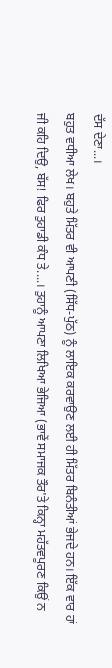ਦੱਸ ਦੇਣਾ...।
ਬਹੁਤ ਵਧੀਆ ਲੇਖ। ਬਹੁਤੇ ਮਿੱਤਰ ਵੀ ਆਪਣੀ (ਸਿੱਧ-ਪੁੱਠ) ਨੂੰ ਲਾਇਕ ਕਰਵਾਉਣ ਲਈ ਹੀ ਮਿੱਤਰ ਬਿਨੰਤੀਆਂ ਭੇਜਦੇ ਹਨ। ਇੱਕ ਵਾਰ ਹਾਂ ਜੀ ਕਹਿ ਦਿਉ, ਬੱਸ! ਫਿਰ ਤੁਹਾਡੀ ਕੰਧ ਤੇ....। ਤੁਹਾਨੂੰ ਆਪਣਾ ਲਿਖਿਆ ਭੇਜਿਆ (ਭਾਵੇਂ ਸਮਾਜਕ ਤੌਰ'ਤੇ ਕਿਨ੍ਹਾ ਮਹੱਤਵਪੂਰਣ ਕਿਉਂ ਨ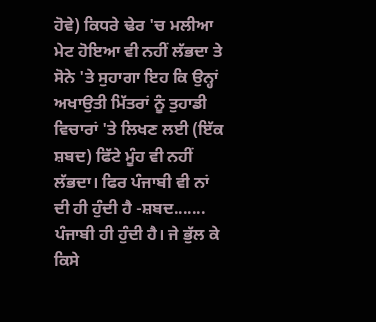ਹੋਵੇ) ਕਿਧਰੇ ਢੇਰ 'ਚ ਮਲੀਆ ਮੇਟ ਹੋਇਆ ਵੀ ਨਹੀਂ ਲੱਭਦਾ ਤੇ ਸੋਨੇ 'ਤੇ ਸੁਹਾਗਾ ਇਹ ਕਿ ਉਨ੍ਹਾਂ ਅਖਾਉਤੀ ਮਿੱਤਰਾਂ ਨੂੰ ਤੁਹਾਡੀ ਵਿਚਾਰਾਂ 'ਤੇ ਲਿਖਣ ਲਈ (ਇੱਕ ਸ਼ਬਦ) ਫਿੱਟੇ ਮੂੰਹ ਵੀ ਨਹੀਂ ਲੱਭਦਾ। ਫਿਰ ਪੰਜਾਬੀ ਵੀ ਨਾਂ ਦੀ ਹੀ ਹੁੰਦੀ ਹੈ -ਸ਼ਬਦ....... ਪੰਜਾਬੀ ਹੀ ਹੁੰਦੀ ਹੈ। ਜੇ ਭੁੱਲ ਕੇ ਕਿਸੇ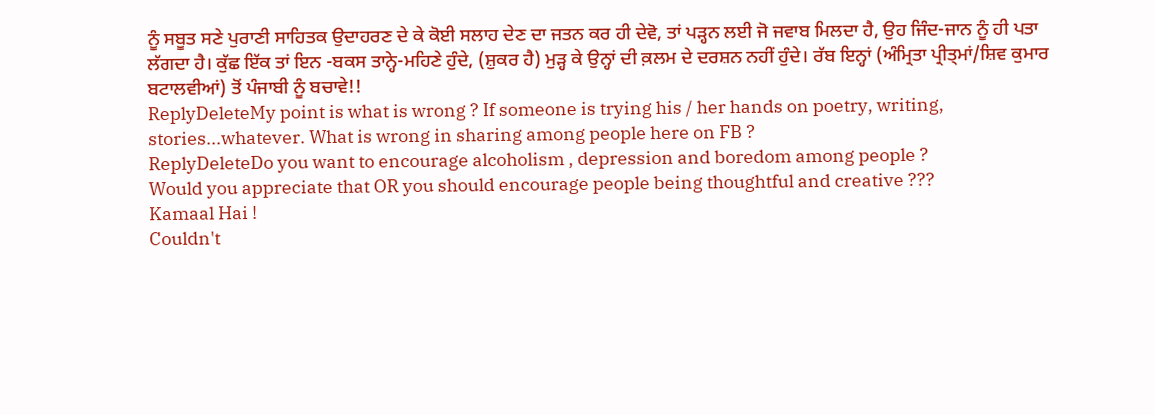ਨੂੰ ਸਬੂਤ ਸਣੇ ਪੁਰਾਣੀ ਸਾਹਿਤਕ ਉਦਾਹਰਣ ਦੇ ਕੇ ਕੋਈ ਸਲਾਹ ਦੇਣ ਦਾ ਜਤਨ ਕਰ ਹੀ ਦੇਵੋ, ਤਾਂ ਪੜ੍ਹਨ ਲਈ ਜੋ ਜਵਾਬ ਮਿਲਦਾ ਹੈ, ਉਹ ਜਿੰਦ-ਜਾਨ ਨੂੰ ਹੀ ਪਤਾ ਲੱਗਦਾ ਹੈ। ਕੁੱਛ ਇੱਕ ਤਾਂ ਇਨ -ਬਕਸ ਤਾਨ੍ਹੇ-ਮਹਿਣੇ ਹੁੰਦੇ, (ਸ਼ੁਕਰ ਹੈ) ਮੁੜ੍ਹ ਕੇ ਉਨ੍ਹਾਂ ਦੀ ਕ਼ਲਮ ਦੇ ਦਰਸ਼ਨ ਨਹੀਂ ਹੁੰਦੇ। ਰੱਬ ਇਨ੍ਹਾਂ (ਅੰਮ੍ਰਿਤਾ ਪ੍ਰੀਤ੍ਮਾਂ/ਸ਼ਿਵ ਕੁਮਾਰ ਬਟਾਲਵੀਆਂ) ਤੋਂ ਪੰਜਾਬੀ ਨੂੰ ਬਚਾਵੇ!!
ReplyDeleteMy point is what is wrong ? If someone is trying his / her hands on poetry, writing, stories...whatever. What is wrong in sharing among people here on FB ?
ReplyDeleteDo you want to encourage alcoholism , depression and boredom among people ?
Would you appreciate that OR you should encourage people being thoughtful and creative ???
Kamaal Hai !
Couldn't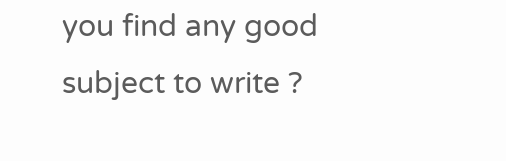you find any good subject to write ?